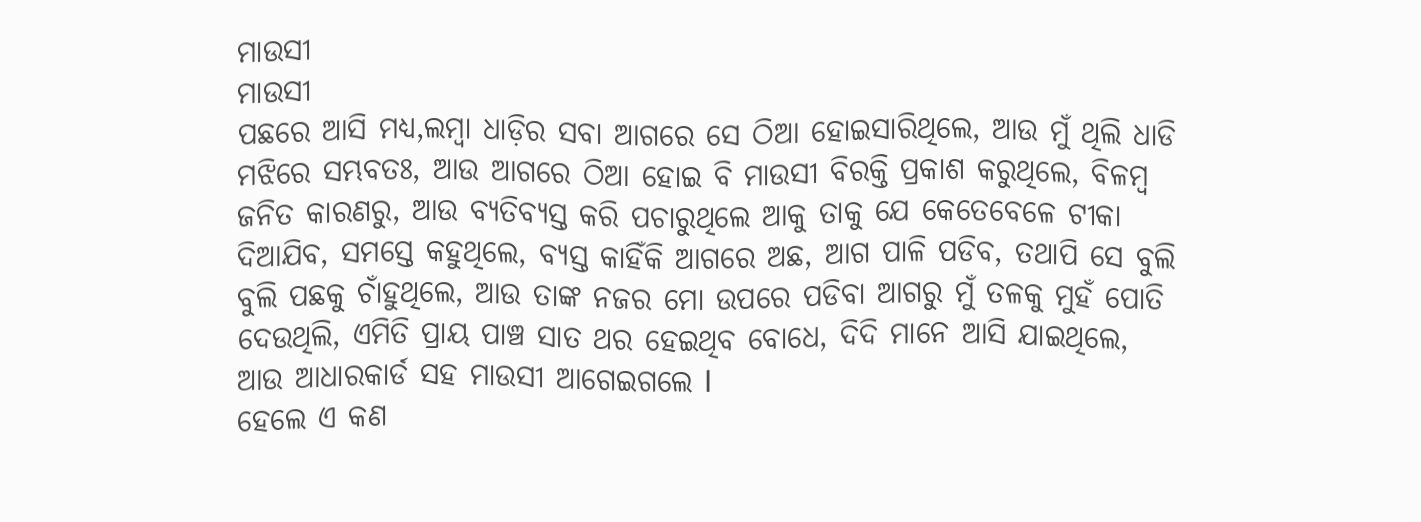ମାଉସୀ
ମାଉସୀ
ପଛରେ ଆସି ମଧ୍ୟ,ଲମ୍ବା ଧାଡ଼ିର ସବା ଆଗରେ ସେ ଠିଆ ହୋଇସାରିଥିଲେ, ଆଉ ମୁଁ ଥିଲି ଧାଡି ମଝିରେ ସମ୍ଭବତଃ, ଆଉ ଆଗରେ ଠିଆ ହୋଇ ବି ମାଉସୀ ବିରକ୍ତି ପ୍ରକାଶ କରୁଥିଲେ, ବିଳମ୍ବ ଜନିତ କାରଣରୁ, ଆଉ ବ୍ୟତିବ୍ୟସ୍ତ କରି ପଚାରୁଥିଲେ ଆକୁ ତାକୁ ଯେ କେତେବେଳେ ଟୀକା ଦିଆଯିବ, ସମସ୍ତେ କହୁଥିଲେ, ବ୍ୟସ୍ତ କାହିଁକି ଆଗରେ ଅଛ, ଆଗ ପାଳି ପଡିବ, ତଥାପି ସେ ବୁଲି ବୁଲି ପଛକୁ ଚାଁହୁଥିଲେ, ଆଉ ତାଙ୍କ ନଜର ମୋ ଉପରେ ପଡିବା ଆଗରୁ ମୁଁ ତଳକୁ ମୁହଁ ପୋତି ଦେଉଥିଲି, ଏମିତି ପ୍ରାୟ ପାଞ୍ଚ ସାତ ଥର ହେଇଥିବ ବୋଧେ, ଦିଦି ମାନେ ଆସି ଯାଇଥିଲେ, ଆଉ ଆଧାରକାର୍ଡ ସହ ମାଉସୀ ଆଗେଇଗଲେ l
ହେଲେ ଏ କଣ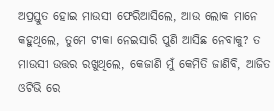ଅପ୍ରସ୍ତୁତ ହୋଇ ମାଉସୀ ଫେରିଆସିଲେ, ଆଉ ଲୋକ ମାନେ କହୁଥିଲେ, ତୁମେ ଟୀକା ନେଇସାରି ପୁଣି ଆସିଛ ନେବାକୁ? ତ ମାଉସୀ ଉତ୍ତର ରଖୁଥିଲେ, କେଜାଣି ମୁଁ କେମିତି ଜାଣିବି, ଆଜିତ ଓଟିଭି ରେ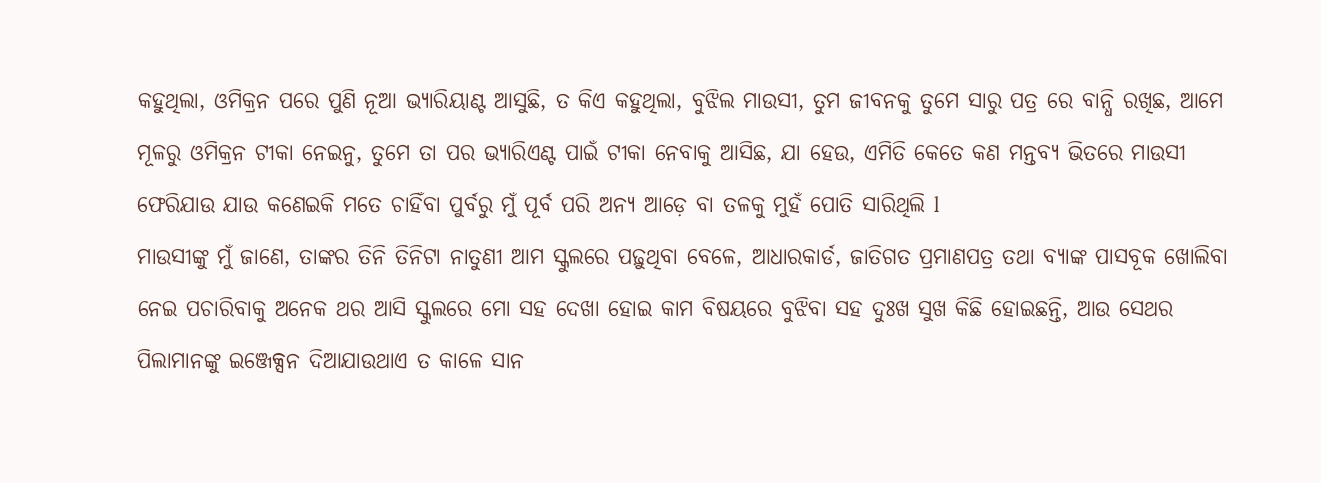କହୁଥିଲା, ଓମିକ୍ରନ ପରେ ପୁଣି ନୂଆ ଭ୍ୟାରିୟାଣ୍ଟ ଆସୁଛି, ତ କିଏ କହୁଥିଲା, ବୁଝିଲ ମାଉସୀ, ତୁମ ଜୀବନକୁ ତୁମେ ସାରୁ ପତ୍ର ରେ ବାନ୍ଧି ରଖିଛ, ଆମେ ମୂଳରୁ ଓମିକ୍ରନ ଟୀକା ନେଇନୁ, ତୁମେ ତା ପର ଭ୍ୟାରିଏଣ୍ଟ ପାଇଁ ଟୀକା ନେବାକୁ ଆସିଛ, ଯା ହେଉ, ଏମିତି କେତେ କଣ ମନ୍ତବ୍ୟ ଭିତରେ ମାଉସୀ ଫେରିଯାଉ ଯାଉ କଣେଇକି ମତେ ଚାହିଁବା ପୁର୍ବରୁ ମୁଁ ପୂର୍ବ ପରି ଅନ୍ୟ ଆଡ଼େ ବା ତଳକୁ ମୁହଁ ପୋତି ସାରିଥିଲି l
ମାଉସୀଙ୍କୁ ମୁଁ ଜାଣେ, ତାଙ୍କର ତିନି ତିନିଟା ନାତୁଣୀ ଆମ ସ୍କୁଲରେ ପଢ଼ୁଥିବା ବେଳେ, ଆଧାରକାର୍ଡ, ଜାତିଗତ ପ୍ରମାଣପତ୍ର ତଥା ବ୍ୟାଙ୍କ ପାସବୂକ ଖୋଲିବା ନେଇ ପଚାରିବାକୁ ଅନେକ ଥର ଆସି ସ୍କୁଲରେ ମୋ ସହ ଦେଖା ହୋଇ କାମ ବିଷୟରେ ବୁଝିବା ସହ ଦୁଃଖ ସୁଖ କିଛି ହୋଇଛନ୍ତି, ଆଉ ସେଥର ପିଲାମାନଙ୍କୁ ଇଞ୍ଜେକ୍ସନ ଦିଆଯାଉଥାଏ ତ କାଳେ ସାନ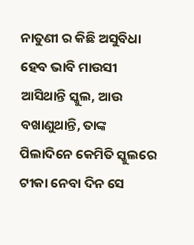ନାତୁଣୀ ର କିଛି ଅସୁବିଧା ହେବ ଭାବି ମାଉସୀ ଆସିଥାନ୍ତି ସ୍କୁଲ, ଆଉ ବଖାଣୁଥାନ୍ତି, ତାଙ୍କ ପିଲାଦିନେ କେମିତି ସ୍କୁଲରେ ଟୀକା ନେବା ଦିନ ସେ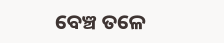ବେଞ୍ଚ ତଳେ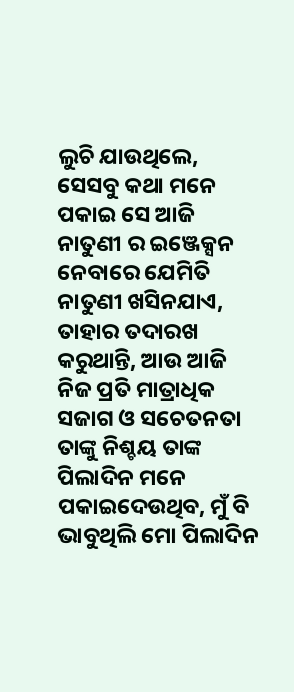ଲୁଚି ଯାଉଥିଲେ, ସେସବୁ କଥା ମନେ ପକାଇ ସେ ଆଜି ନାତୁଣୀ ର ଇଞ୍ଜେକ୍ସନ ନେବାରେ ଯେମିତି ନାତୁଣୀ ଖସିନଯାଏ, ତାହାର ତଦାରଖ କରୁଥାନ୍ତି, ଆଉ ଆଜି ନିଜ ପ୍ରତି ମାତ୍ରାଧିକ ସଜାଗ ଓ ସଚେତନତା ତାଙ୍କୁ ନିଶ୍ଚୟ ତାଙ୍କ ପିଲାଦିନ ମନେ ପକାଇଦେଉଥିବ, ମୁଁ ବି ଭାବୁଥିଲି ମୋ ପିଲାଦିନ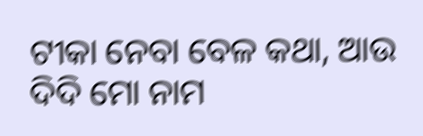ଟୀକା ନେବା ବେଳ କଥା, ଆଉ ଦିଦି ମୋ ନାମ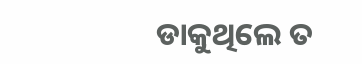ଡାକୁଥିଲେ ତ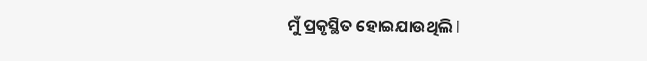ମୁଁ ପ୍ରକୃସ୍ଥିତ ହୋଇଯାଉଥିଲି l